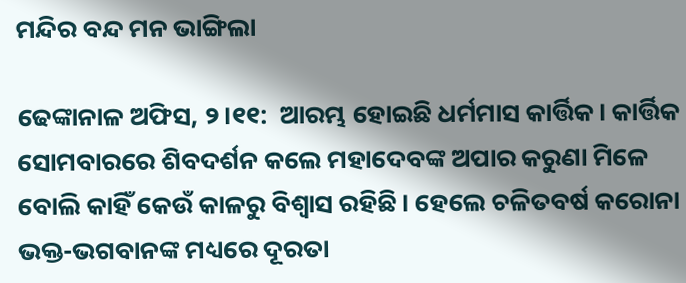ମନ୍ଦିର ବନ୍ଦ ମନ ଭାଙ୍ଗିଲା

ଢେଙ୍କାନାଳ ଅଫିସ, ୨।୧୧:  ଆରମ୍ଭ ହୋଇଛି ଧର୍ମମାସ କାର୍ତ୍ତିକ। କାର୍ତ୍ତିକ ସୋମବାରରେ ଶିବଦର୍ଶନ କଲେ ମହାଦେବଙ୍କ ଅପାର କରୁଣା ମିଳେ ବୋଲି କାହିଁ କେଉଁ କାଳରୁ ବିଶ୍ୱାସ ରହିଛି। ହେଲେ ଚଳିତବର୍ଷ କରୋନା ଭକ୍ତ-ଭଗବାନଙ୍କ ମଧ୍ୟରେ ଦୂରତା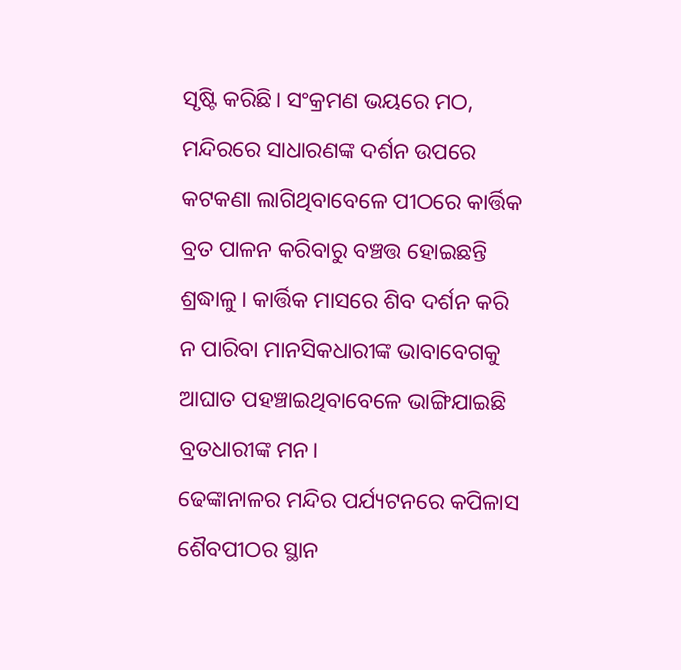ସୃଷ୍ଟି କରିଛି। ସଂକ୍ରମଣ ଭୟରେ ମଠ, ମନ୍ଦିରରେ ସାଧାରଣଙ୍କ ଦର୍ଶନ ଉପରେ କଟକଣା ଲାଗିଥିବାବେଳେ ପୀଠରେ କାର୍ତ୍ତିକ ବ୍ରତ ପାଳନ କରିବାରୁ ବଞ୍ଚତ୍ତ ହୋଇଛନ୍ତି ଶ୍ରଦ୍ଧାଳୁ। କାର୍ତ୍ତିକ ମାସରେ ଶିବ ଦର୍ଶନ କରି ନ ପାରିବା ମାନସିକଧାରୀଙ୍କ ଭାବାବେଗକୁ ଆଘାତ ପହଞ୍ଚାଇଥିବାବେଳେ ଭାଙ୍ଗିଯାଇଛି ବ୍ରତଧାରୀଙ୍କ ମନ।
ଢେଙ୍କାନାଳର ମନ୍ଦିର ପର୍ଯ୍ୟଟନରେ କପିଳାସ ଶୈବପୀଠର ସ୍ଥାନ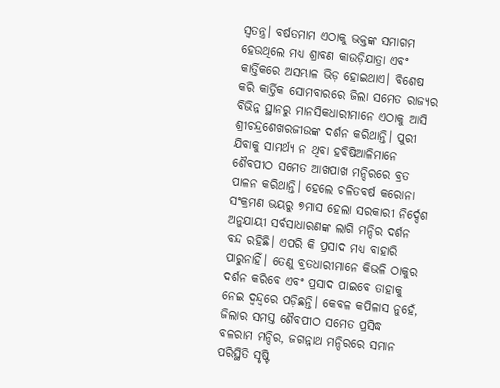ସ୍ବତନ୍ତ୍ର। ବର୍ଷତମାମ ଏଠାକୁ ଭକ୍ତଙ୍କ ସମାଗମ ହେଉଥିଲେ ମଧ୍ୟ ଶ୍ରାବଣ କାଉଡ଼ିଯାତ୍ରା ଏବଂ କାର୍ତ୍ତିକରେ ଅସମ୍ଭାଳ ଭିଡ଼ ହୋଇଥାଏ। ବିଶେଷ କରି କାର୍ତ୍ତିକ ସୋମବାରରେ ଜିଲା ସମେତ ରାଜ୍ୟର ବିଭିନ୍ନ ସ୍ଥାନରୁ ମାନସିକଧାରୀମାନେ ଏଠାକୁ ଆସି ଶ୍ରୀଚନ୍ଦ୍ରଶେଖରଜୀଉଙ୍କ ଦର୍ଶନ କରିଥାନ୍ତି। ପୁରୀ ଯିବାକୁ ସାମର୍ଥ୍ୟ ନ ଥିବା ହବିଷିଆଳିମାନେ ଶୈବପୀଠ ସମେତ ଆଖପାଖ ମନ୍ଦିରରେ ବ୍ରତ ପାଳନ କରିଥାନ୍ତି। ହେଲେ ଚଳିତବର୍ଷ କରୋନା ସଂକ୍ରମଣ ଭୟରୁ ୭ମାସ ହେଲା ସରକାରୀ ନିର୍ଦ୍ଦେଶ ଅନୁଯାୟୀ ସର୍ବସାଧାରଣଙ୍କ ଲାଗି ମନ୍ଦିର ଦର୍ଶନ ବନ୍ଦ ରହିଛି। ଏପରି କି ପ୍ରସାଦ ମଧ୍ୟ ବାହାରି ପାରୁନାହିଁ। ତେଣୁ ବ୍ରତଧାରୀମାନେ କିଭଳି ଠାକୁର ଦର୍ଶନ କରିବେ ଏବଂ ପ୍ରସାଦ ପାଇବେ ତାହାକୁ ନେଇ ଦ୍ୱନ୍ଦ୍ୱରେ ପଡ଼ିଛନ୍ତି। କେବଳ କପିଳାସ ନୁହେଁ, ଜିଲାର ସମସ୍ତ ଶୈବପୀଠ ସମେତ ପ୍ରସିଦ୍ଧ ବଳରାମ ମନ୍ଦିର, ଜଗନ୍ନାଥ ମନ୍ଦିରରେ ସମାନ ପରିସ୍ଥିତି ସୃଷ୍ଟି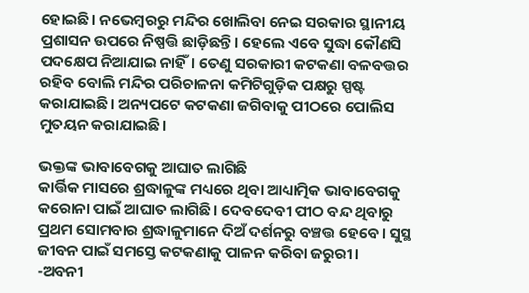ହୋଇଛି। ନଭେମ୍ବରରୁ ମନ୍ଦିର ଖୋଲିବା ନେଇ ସରକାର ସ୍ଥାନୀୟ ପ୍ରଶାସନ ଉପରେ ନିଷ୍ପତ୍ତି ଛାଡ଼ିଛନ୍ତି। ହେଲେ ଏବେ ସୁଦ୍ଧା କୌଣସି ପଦକ୍ଷେପ ନିଆଯାଇ ନାହିଁ। ତେଣୁ ସରକାରୀ କଟକଣା ବଳବତ୍ତର ରହିବ ବୋଲି ମନ୍ଦିର ପରିଚାଳନା କମିଟିଗୁଡ଼ିକ ପକ୍ଷରୁ ସ୍ପଷ୍ଟ କରାଯାଇଛି। ଅନ୍ୟପଟେ କଟକଣା ଜଗିବାକୁ ପୀଠରେ ପୋଲିସ ମୁତୟନ କରାଯାଇଛି।

ଭକ୍ତଙ୍କ ଭାବାବେଗକୁ ଆଘାତ ଲାଗିଛି
କାର୍ତ୍ତିକ ମାସରେ ଶ୍ରଦ୍ଧାଳୁଙ୍କ ମଧ୍ୟରେ ଥିବା ଆଧ୍ୟାତ୍ମିକ ଭାବାବେଗକୁ କରୋନା ପାଇଁ ଆଘାତ ଲାଗିଛି। ଦେବଦେବୀ ପୀଠ ବନ୍ଦ ଥିବାରୁ ପ୍ରଥମ ସୋମବାର ଶ୍ରଦ୍ଧାଳୁମାନେ ଦିଅଁ ଦର୍ଶନରୁ ବଞ୍ଚତ୍ତ ହେବେ। ସୁସ୍ଥ ଜୀବନ ପାଇଁ ସମସ୍ତେ କଟକଣାକୁ ପାଳନ କରିବା ଜରୁରୀ।
-ଅବନୀ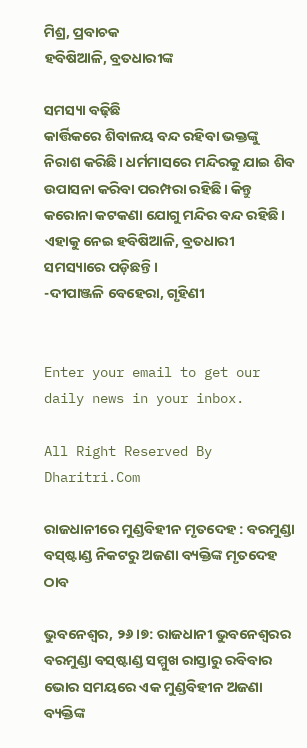ମିଶ୍ର, ପ୍ରବାଚକ
ହବିଷିଆଳି, ବ୍ରତଧାରୀଙ୍କ

ସମସ୍ୟା ବଢ଼ିଛି
କାର୍ତ୍ତିକରେ ଶିବାଳୟ ବନ୍ଦ ରହିବା ଭକ୍ତଙ୍କୁ ନିରାଶ କରିଛି। ଧର୍ମମାସରେ ମନ୍ଦିରକୁ ଯାଇ ଶିବ ଉପାସନା କରିବା ପରମ୍ପରା ରହିଛି। କିନ୍ତୁ କରୋନା କଟକଣା ଯୋଗୁ ମନ୍ଦିର ବନ୍ଦ ରହିଛି। ଏହାକୁ ନେଇ ହବିଷିଆଳି, ବ୍ରତଧାରୀ
ସମସ୍ୟାରେ ପଡ଼ିଛନ୍ତି।
-ଦୀପାଞ୍ଜଳି ବେହେରା, ଗୃହିଣୀ


Enter your email to get our daily news in your inbox.

All Right Reserved By Dharitri.Com

ରାଜଧାନୀରେ ମୁଣ୍ଡବିହୀନ ମୃତଦେହ : ବରମୁଣ୍ଡା ବସ୍‌ଷ୍ଟାଣ୍ଡ ନିକଟରୁ ଅଜଣା ବ୍ୟକ୍ତିଙ୍କ ମୃତଦେହ ଠାବ

ଭୁବନେଶ୍ୱର, ୨୬।୭: ରାଜଧାନୀ ଭୁବନେଶ୍ୱରର ବରମୁଣ୍ଡା ବସ୍‌ଷ୍ଟାଣ୍ଡ ସମ୍ମୁଖ ରାସ୍ତାରୁ ରବିବାର ଭୋର ସମୟରେ ଏକ ମୁଣ୍ଡବିହୀନ ଅଜଣା ବ୍ୟକ୍ତିଙ୍କ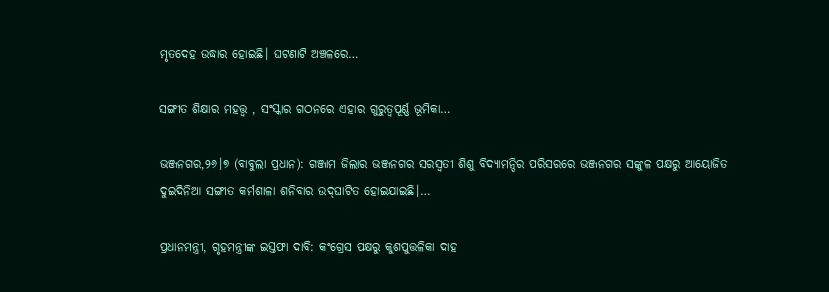ମୃତଦେହ ଉଦ୍ଧାର ହୋଇଛି। ଘଟଣାଟି ଅଞ୍ଚଳରେ…

ସଙ୍ଗୀତ ଶିକ୍ଷାର ମହତ୍ତ୍ୱ , ସଂସ୍କାର ଗଠନରେ ଏହାର ଗୁରୁତ୍ୱପୂର୍ଣ୍ଣ ଭୂମିକା…

ଭଞ୍ଜନଗର,୨୬।୭ (ବାବୁଲା ପ୍ରଧାନ): ଗଞ୍ଜାମ ଜିଲାର ଭଞ୍ଜନଗର ସରସ୍ୱତୀ ଶିଶୁ ବିଦ୍ୟାମନ୍ଦିର ପରିସରରେ ଭଞ୍ଜନଗର ସଙ୍କୁଳ ପକ୍ଷରୁ ଆୟୋଜିତ ଦୁଇଦିନିଆ ସଙ୍ଗୀତ କର୍ମଶାଳା ଶନିବାର ଉଦ୍‌ଘାଟିତ ହୋଇଯାଇଛି।…

ପ୍ରଧାନମନ୍ତ୍ରୀ, ଗୃହମନ୍ତ୍ରୀଙ୍କ ଇସ୍ତଫା ଦାବି: କଂଗ୍ରେସ ପକ୍ଷରୁ କୁଶପୁତ୍ତଳିକା ଦାହ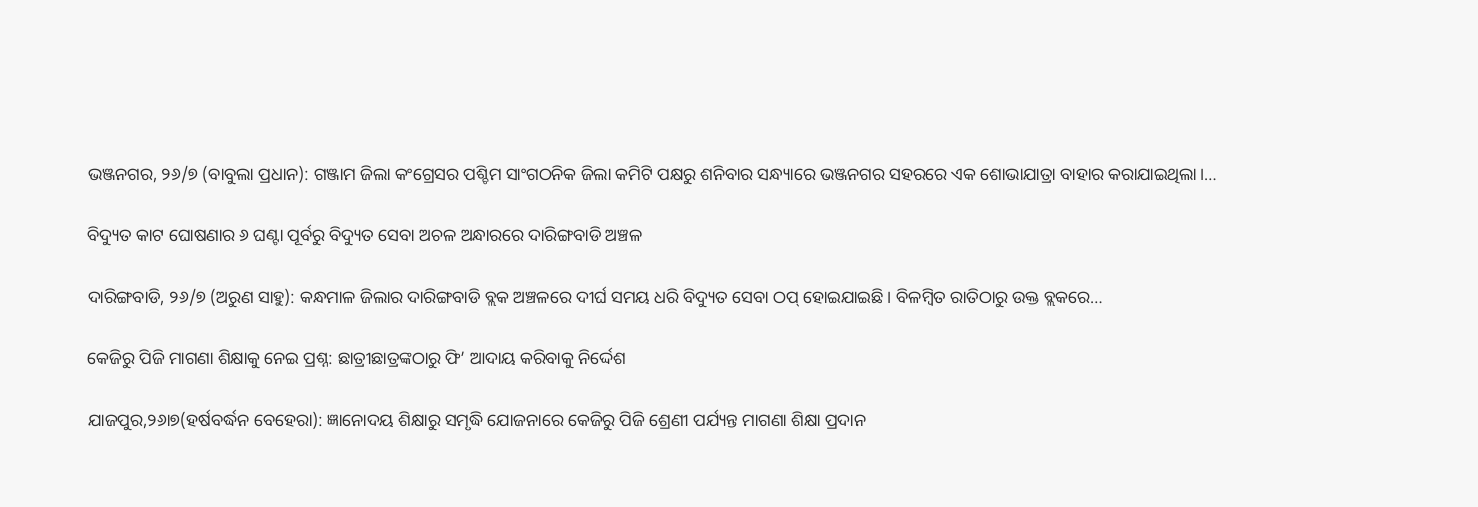ଭଞ୍ଜନଗର, ୨୬/୭ (ବାବୁଲା ପ୍ରଧାନ): ଗଞ୍ଜାମ ଜିଲା କଂଗ୍ରେସର ପଶ୍ଚିମ ସାଂଗଠନିକ ଜିଲା କମିଟି ପକ୍ଷରୁ ଶନିବାର ସନ୍ଧ୍ୟାରେ ଭଞ୍ଜନଗର ସହରରେ ଏକ ଶୋଭାଯାତ୍ରା ବାହାର କରାଯାଇଥିଲା।…

ବିଦ୍ୟୁତ କାଟ ଘୋଷଣାର ୬ ଘଣ୍ଟା ପୂର୍ବରୁ ବିଦ୍ୟୁତ ସେବା ଅଚଳ ଅନ୍ଧାରରେ ଦାରିଙ୍ଗବାଡି ଅଞ୍ଚଳ

ଦାରିଙ୍ଗବାଡି, ୨୬/୭ (ଅରୁଣ ସାହୁ): କନ୍ଧମାଳ ଜିଲାର ଦାରିଙ୍ଗବାଡି ବ୍ଲକ ଅଞ୍ଚଳରେ ଦୀର୍ଘ ସମୟ ଧରି ବିଦ୍ୟୁତ ସେବା ଠପ୍ ହୋଇଯାଇଛି। ବିଳମ୍ବିତ ରାତିଠାରୁ ଉକ୍ତ ବ୍ଲକରେ…

କେଜିରୁ ପିଜି ମାଗଣା ଶିକ୍ଷାକୁ ନେଇ ପ୍ରଶ୍ନ: ଛାତ୍ରୀଛାତ୍ରଙ୍କଠାରୁ ଫି’ ଆଦାୟ କରିବାକୁ ନିର୍ଦ୍ଦେଶ

ଯାଜପୁର,୨୬ା୭(ହର୍ଷବର୍ଦ୍ଧନ ବେହେରା): ଜ୍ଞାନୋଦୟ ଶିକ୍ଷାରୁ ସମୃଦ୍ଧି ଯୋଜନାରେ କେଜିରୁ ପିଜି ଶ୍ରେଣୀ ପର୍ଯ୍ୟନ୍ତ ମାଗଣା ଶିକ୍ଷା ପ୍ରଦାନ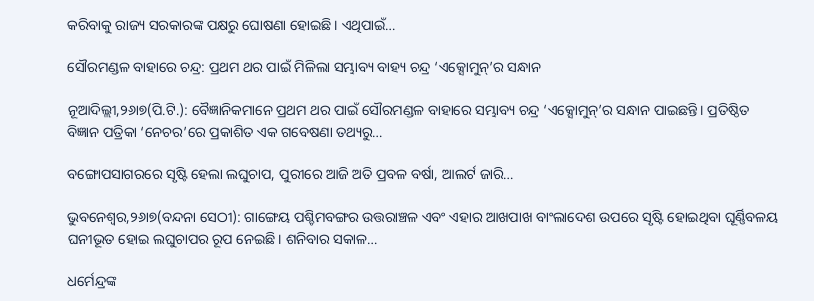କରିବାକୁ ରାଜ୍ୟ ସରକାରଙ୍କ ପକ୍ଷରୁ ଘୋଷଣା ହୋଇଛି। ଏଥିପାଇଁ…

ସୌରମଣ୍ଡଳ ବାହାରେ ଚନ୍ଦ୍ର: ପ୍ରଥମ ଥର ପାଇଁ ମିଳିଲା ସମ୍ଭାବ୍ୟ ବାହ୍ୟ ଚନ୍ଦ୍ର ‘ଏକ୍ସୋମୁନ୍‌’ର ସନ୍ଧାନ

ନୂଆଦିଲ୍ଲୀ,୨୬ା୭(ପି.ଟି.): ବୈଜ୍ଞାନିକମାନେ ପ୍ରଥମ ଥର ପାଇଁ ସୌରମଣ୍ଡଳ ବାହାରେ ସମ୍ଭାବ୍ୟ ଚନ୍ଦ୍ର ‘ଏକ୍ସୋମୁନ୍‌’ର ସନ୍ଧାନ ପାଇଛନ୍ତି। ପ୍ରତିଷ୍ଠିତ ବିଜ୍ଞାନ ପତ୍ରିକା ‘ନେଚର’ରେ ପ୍ରକାଶିତ ଏକ ଗବେଷଣା ତଥ୍ୟରୁ…

ବଙ୍ଗୋପସାଗରରେ ସୃଷ୍ଟି ହେଲା ଲଘୁଚାପ, ପୁରୀରେ ଆଜି ଅତି ପ୍ରବଳ ବର୍ଷା, ଆଲର୍ଟ ଜାରି…

ଭୁବନେଶ୍ୱର,୨୬ା୭(ବନ୍ଦନା ସେଠୀ): ଗାଙ୍ଗେୟ ପଶ୍ଚିମବଙ୍ଗର ଉତ୍ତରାଞ୍ଚଳ ଏବଂ ଏହାର ଆଖପାଖ ବାଂଲାଦେଶ ଉପରେ ସୃଷ୍ଟି ହୋଇଥିବା ଘୂର୍ଣ୍ଣିବଳୟ ଘନୀଭୂତ ହୋଇ ଲଘୁଚାପର ରୂପ ନେଇଛି। ଶନିବାର ସକାଳ…

ଧର୍ମେନ୍ଦ୍ରଙ୍କ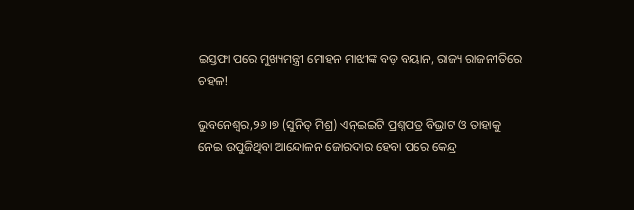ଇସ୍ତଫା ପରେ ମୁଖ୍ୟମନ୍ତ୍ରୀ ମୋହନ ମାଝୀଙ୍କ ବଡ଼ ବୟାନ, ରାଜ୍ୟ ରାଜନୀତିରେ ଚହଳ!

ଭୁବନେଶ୍ୱର,୨୬।୭ (ସୁନିତ୍‌ ମିଶ୍ର) ଏନ୍‌ଇଇଟି ପ୍ରଶ୍ନପତ୍ର ବିଭ୍ରାଟ ଓ ତାହାକୁ ନେଇ ଉପୁଜିଥିବା ଆନ୍ଦୋଳନ ଜୋରଦାର ହେବା ପରେ କେନ୍ଦ୍ର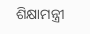ଶିକ୍ଷାମନ୍ତ୍ରୀ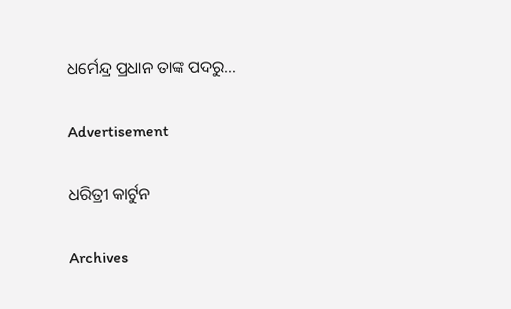ଧର୍ମେନ୍ଦ୍ର ପ୍ରଧାନ ତାଙ୍କ ପଦରୁ…

Advertisement

ଧରିତ୍ରୀ କାର୍ଟୁନ

Archives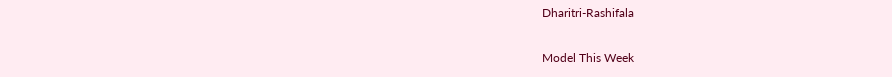Dharitri-Rashifala

Model This Week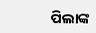ପିଲାଙ୍କ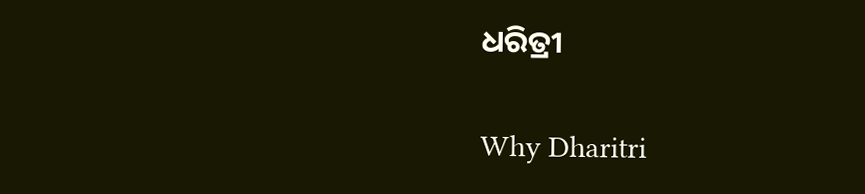ଧରିତ୍ରୀ

Why Dharitri